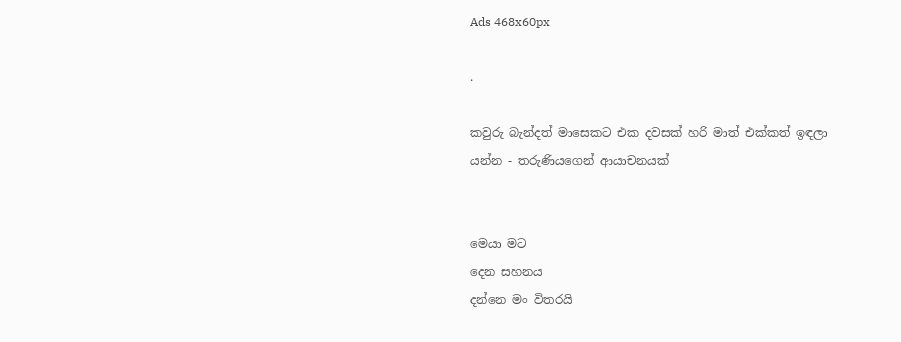Ads 468x60px

.

කවුරු බැන්දත් මාසෙකට එක දවසක් හරි මාත් එක්කත් ඉඳලා යන්න - තරුණියගෙන් ආයාචනයක්


මෙයා මට
දෙන සහනය
දන්නෙ මං විතරයි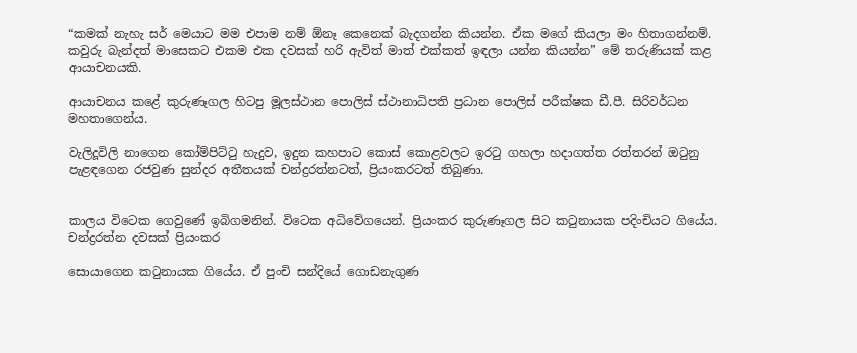“කමක් නැහැ සර් මෙයාට මම එපාම නම් ඕනෑ කෙනෙක් බැදගන්න කියන්න. ඒක මගේ කියලා මං හිතාගන්නම්. කවුරු බැන්දත් මාසෙකට එකම එක දවසක් හරි ඇවිත් මාත් එක්කත් ඉඳලා යන්න කියන්න” මේ තරුණියක් කළ ආයාචනයකි.

ආයාචනය කළේ කුරුණෑගල හිටපු මූලස්ථාන ‍පොලිස් ස්ථානාධිපති ප්‍රධාන ‍පොලිස් පරීක්ෂක ඩී.පී. සිරිවර්ධන මහතාගෙන්ය.

වැලිදූවිලි නාගෙන කෝම්පිට්ටු හැදුව, ඉදුන කහපාට කොස් කොළවලට ඉරටු ගහලා හදාගත්ත රත්තරන් ඔටුනු පැළඳගෙන රජවුණ සුන්දර අතීතයක් චන්ද්‍රරත්නටත්, ප්‍රියංකරටත් තිබුණා.


කාලය විටෙක ගෙවුණේ ඉබිගමනින්. විටෙක අධිවේගයෙන්. ප්‍රියංකර කුරුණෑගල සිට කටුනායක පදිංචියට ගියේය. චන්ද්‍රරත්න දවසක් ප්‍රියංකර

සොයාගෙන කටුනායක ගියේය. ඒ පුංචි සන්දියේ ගොඩනැගුණ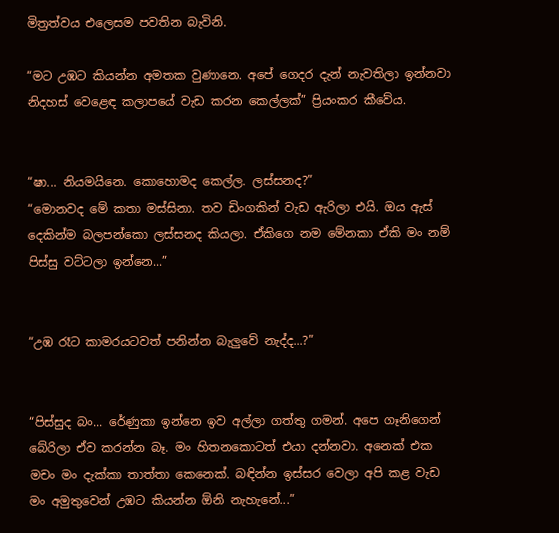මිත්‍රත්වය එලෙසම පවතින බැවිනි.

“මට උඹට කියන්න අමතක වුණානෙ. අපේ ගෙදර දැන් නැවතිලා ඉන්නවා නිදහස් වෙළෙඳ කලාපයේ වැඩ කරන කෙල්ලක්” ප්‍රියංකර කීවේය.


“ෂා... නියමයිනෙ. කොහොමද කෙල්ල. ලස්සනද?”
“මොනවද මේ කතා මස්සිනා. තව ඩිංගකින් වැඩ ඇරිලා එයි. ඔය ඇස් දෙකින්ම බලපන්කො ලස්සනද කියලා. ඒකිගෙ නම මේනකා ඒකි මං නම් පිස්සු වට්ටලා ඉන්නෙ...”


“උඹ රෑට කාමරයටවත් පනින්න බැලුවේ නැද්ද...?”


“පිස්සුද බං... රේණුකා ඉන්නෙ ඉව අල්ලා ගත්තු ගමන්. අපෙ ගෑනිගෙන් බේරිලා ඒව කරන්න බෑ. මං හිතනකොටත් එයා දන්නවා. අනෙක් එක මචං මං දැක්කා තාත්තා කෙනෙක්. බඳින්න ඉස්සර වෙලා අපි කළ වැඩ මං අමුතුවෙන් උඹට කියන්න ඕනි නැහැනේ...”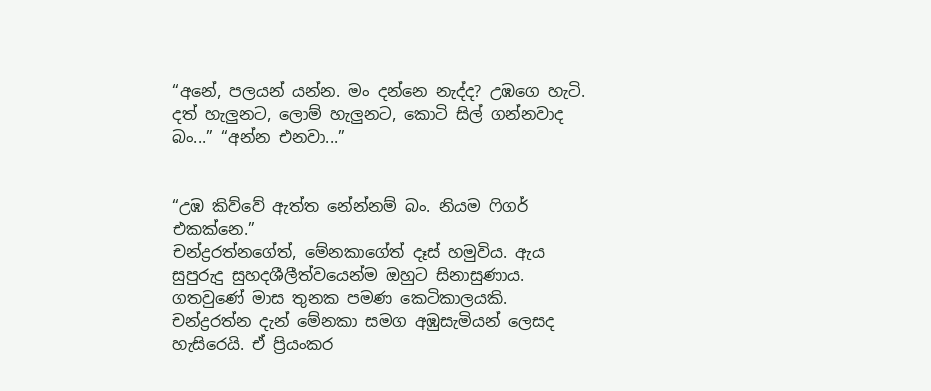“අනේ, පලයන් යන්න. මං දන්නෙ නැද්ද? උඹගෙ හැටි. දත් හැලුනට, ලොම් හැලුනට, කොටි සිල් ගන්නවාද බං...” “අන්න එනවා...”


“උඹ කිව්වේ ඇත්ත නේන්නම් බං. නියම ෆිගර් එකක්නෙ.”
චන්ද්‍රරත්නගේත්, මේනකාගේත් දෑස් හමුවිය. ඇය සුපුරුදු සුහදශීලීත්වයෙන්ම ඔහුට සිනාසුණාය. ගතවුණේ මාස තුනක පමණ කෙටිකාලයකි. චන්ද්‍රරත්න දැන් මේනකා සමග අඹුසැමියන් ලෙසද හැසිරෙයි. ඒ ප්‍රියංකර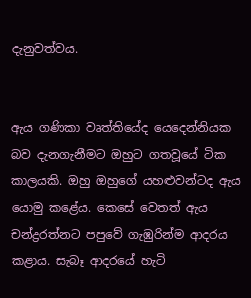දැනුවත්වය.


ඇය ගණිකා වෘත්තියේද යෙදෙන්නියක බව දැනගැනීමට ඔහුට ගතවූයේ ටික කාලයකි. ඔහු ඔහුගේ යහළුවන්ටද ඇය යොමු කළේය. කෙසේ වෙතත් ඇය චන්ද්‍රරත්නට පපුවේ ගැඹුරින්ම ආදරය කළාය. සැබෑ ආදරයේ හැටි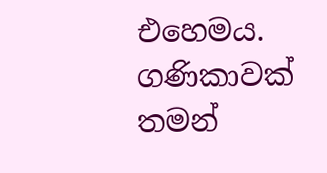එහෙමය. ගණිකාවක් තමන්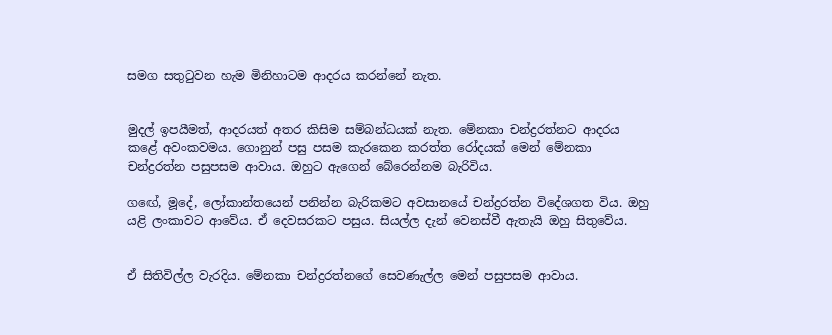සමග සතුටුවන හැම මිනිහාටම ආදරය කරන්නේ නැත.


මුදල් ඉපයීමත්, ආදරයත් අතර කිසිම සම්බන්ධයක් නැත. මේනකා චන්ද්‍රරත්නට ආදරය කළේ අවංකවමය. ගොනුන් පසු පසම කැරකෙන කරත්ත රෝදයක් මෙන් මේනකා චන්ද්‍රරත්න පසුපසම ආවාය. ඔහුට ඇගෙන් බේරෙන්නම බැරිවිය.

ගඟේ, මූදේ, ලෝකාන්තයෙන් පනින්න බැරිකමට අවසානයේ චන්ද්‍රරත්න විදේශගත විය. ඔහු යළි ලංකාවට ආවේය. ඒ දෙවසරකට පසුය. සියල්ල දැන් වෙනස්වී ඇතැයි ඔහු සිතුවේය.


ඒ සිතිවිල්ල වැරදිය. මේනකා චන්ද්‍රරත්නගේ සෙවණැල්ල මෙන් පසුපසම ආවාය.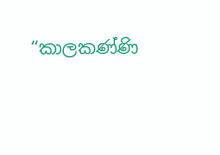“කාලකණ්ණි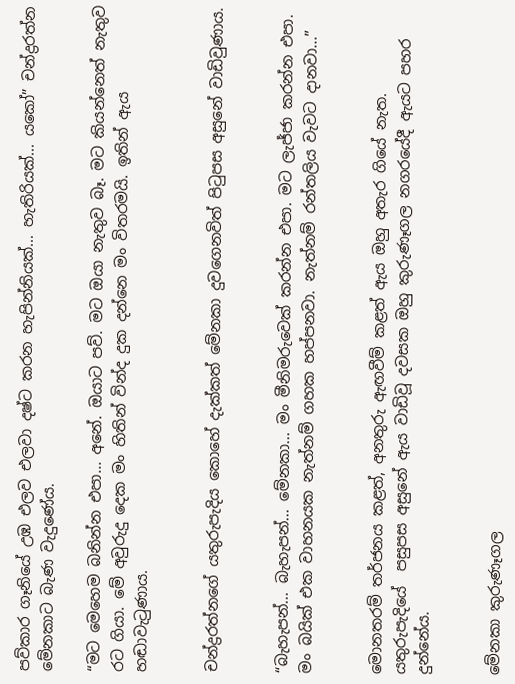පව්කාර ගෑනියේ උඹ එලව එලවා දෂ්ට කරන හැපින්නියක්... හැතිරියක්... යකෝ” චන්ද්‍රරත්න මේනකාට බැණ වැදුණේය.

“මට මෙහෙම බනින්න එපා... අනේ. ඔයාට පව්. මට ඔයා නැතුව බෑ. මට කියන්නෙත් නැතුව රට ගියා. මේ අවුරුදු දෙක මං හිතින් වින්ද දුක දන්නෙ මං විතරමයි. ඉතින් ඇය හඬාවැටුණාය.


චන්ද්‍රරත්නගේ යතුරුපැදිය කොහේ දැක්කත් මේනකා දුවගෙනවිත් පිටුපස අසුනේ වාඩිවුණාය.


“බැහැපන්... බැහැපන්... මේනකා... මං මීනිමරුවෙක් කරන්න එපා. මට ලැජ්ජා කරන්න එපා. මං බයික් එක වාහනයක නැත්නම් ගහක හප්පනවා. නැත්නම් රන්තලිය වැවට දානවා...”


මොනතරම් තර්ජනය කළත්, අනතුරු ඇඟවීම් කළත් ඇය ඔහු අතැර ගියේ නැත. යතුරුපැදියේ  පසුපස අසුනේ ඇය වාඩිවූ දවසක ඔහු කුරුණෑගල නගරයේදී ඇයට පහර දුන්නේය.


මේනකා කුරුණෑගල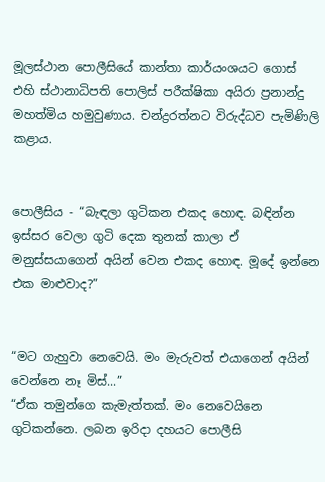මූලස්ථාන ‍පොලීසියේ කාන්තා කාර්යංශයට ගොස් එහි ස්ථානාධිපති ‍පොලිස් පරීක්ෂිකා අයිරා ප්‍රනාන්දු මහත්මිය හමුවුණාය. චන්ද්‍රරත්නට විරුද්ධව පැමිණිලි කළාය.


පොලීසිය - “බැඳලා ගුටිකන එකද හොඳ. බඳින්න ඉස්සර වෙලා ගුටි දෙක තුනක් කාලා ඒ මනුස්සයාගෙන් අයින් වෙන එකද හොඳ. මූදේ ඉන්නෙ එක මාළුවාද?”


“මට ගැහුවා ‍නෙවෙයි. මං මැරුවත් එයාගෙන් අයින් වෙන්නෙ නෑ මිස්...”
“ඒක තමුන්ගෙ කැමැත්තක්. මං ‍නෙවෙයිනෙ ගුටිකන්නෙ. ලබන ඉරිදා දහයට ‍පොලීසි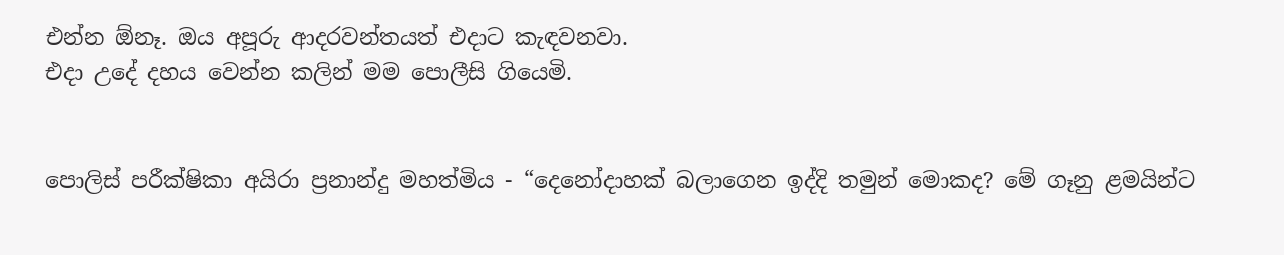එන්න ඕනෑ. ඔය අපූරු ආදරවන්තයත් එදාට කැඳවනවා.
එදා උදේ දහය වෙන්න කලින් මම ‍පොලීසි ගියෙමි.


පොලිස් පරීක්ෂිකා අයිරා ප්‍රනාන්දු මහත්මිය - “දෙනෝදාහක් බලාගෙන ඉද්දි තමුන් මොකද? මේ ගෑනු ළමයින්ට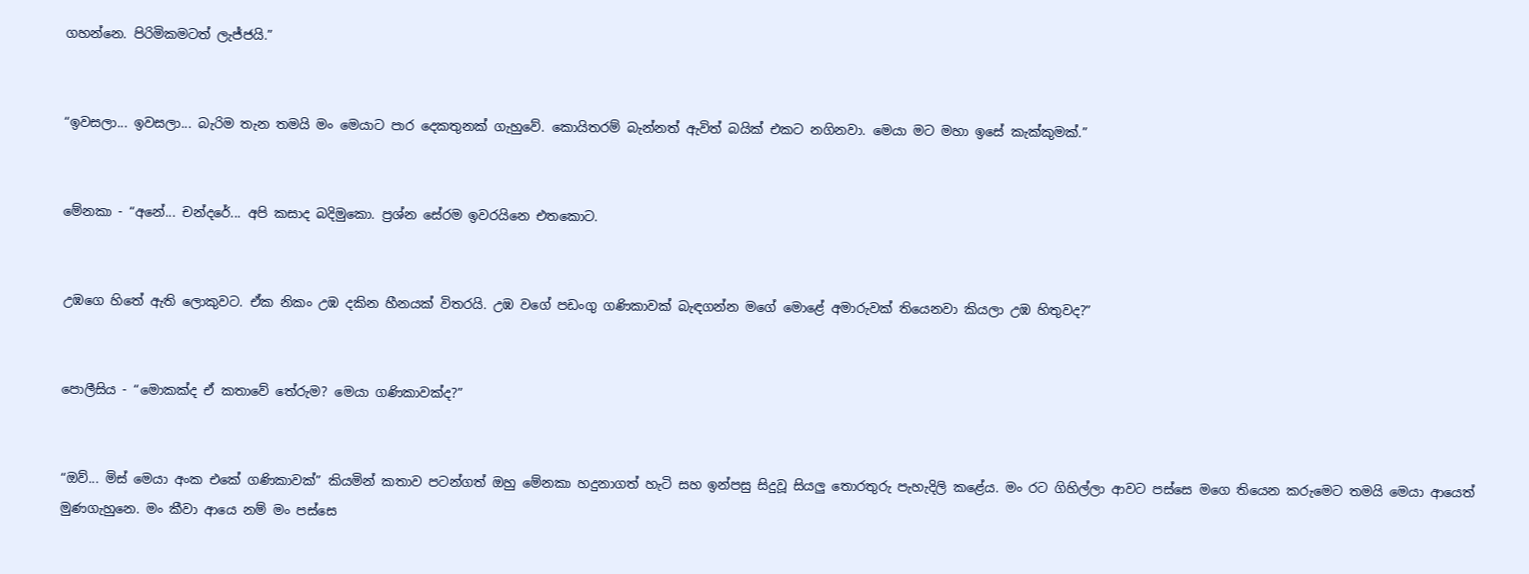ගහන්නෙ. පිරිමිකමටත් ලැජ්ජයි.”


“ඉවසලා... ඉවසලා... බැරිම තැන තමයි මං මෙයාට පාර දෙකතුනක් ගැහුවේ. කොයිතරම් බැන්නත් ඇවිත් බයික් එකට නගිනවා. මෙයා මට මහා ඉසේ කැක්කුමක්.”


මේනකා - “අනේ... චන්දරේ... අපි කසාද බදිමුකො. ප්‍රශ්න සේරම ඉවරයිනෙ එතකොට.


උඹගෙ හිතේ ඇති ලොකුවට. ඒක නිකං උඹ දකින හීනයක් විතරයි. උඹ වගේ පඩංගු ගණිකාවක් බැඳගන්න මගේ මොළේ අමාරුවක් තියෙනවා කියලා උඹ හිතුවද?”


පොලීසිය - “මොකක්ද ඒ කතාවේ තේරුම? මෙයා ගණිකාවක්ද?”


“ඔව්... මිස් මෙයා අංක එකේ ගණිකාවක්” කියමින් කතාව පටන්ගත් ඔහු මේනකා හදුනාගත් හැටි සහ ඉන්පසු සිදුවූ සියලු තොරතුරු පැහැදිලි කළේය. මං රට ගිහිල්ලා ආවට පස්සෙ මගෙ තියෙන කරුමෙට තමයි මෙයා ආයෙත් මුණගැහුනෙ. මං කීවා ආයෙ නම් මං පස්සෙ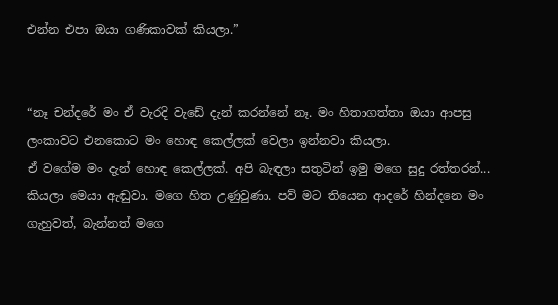එන්න එපා ඔයා ගණිකාවක් කියලා.”


“නෑ චන්දරේ මං ඒ වැරදි වැඩේ දැන් කරන්නේ නෑ. මං හිතාගත්තා ඔයා ආපසු ලංකාවට එනකොට මං හොඳ කෙල්ලක් වෙලා ඉන්නවා කියලා.
ඒ වගේම මං දැන් හොඳ කෙල්ලක්. අපි බැඳලා සතුටින් ඉමු මගෙ සුදු රත්තරන්... කියලා මෙයා ඇඬුවා. මගෙ හිත උණුවුණා. පව් මට තියෙන ආදරේ හින්දනෙ මං ගැහුවත්, බැන්නත් මගෙ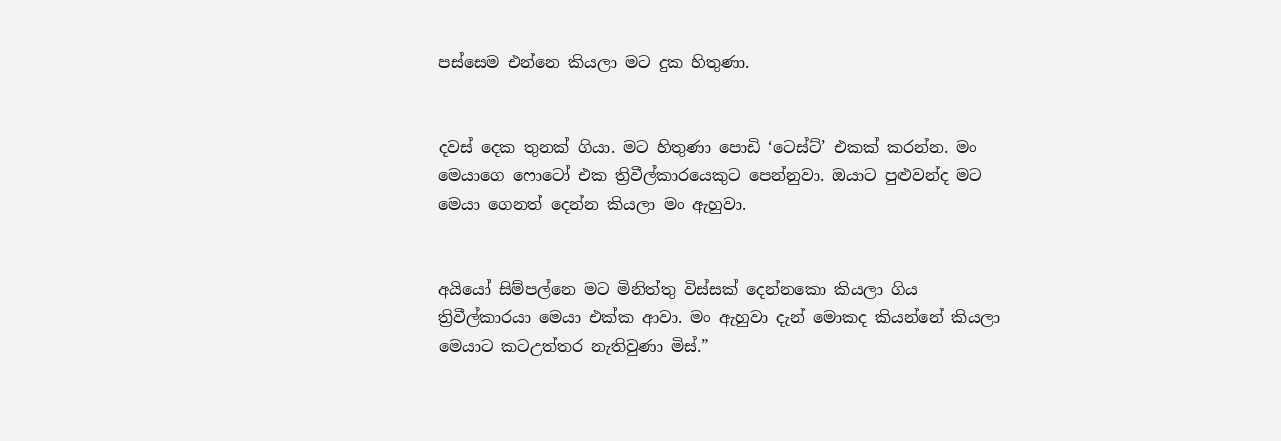පස්සෙම එන්නෙ කියලා මට දුක හිතුණා.


දවස් දෙක තුනක් ගියා. මට හිතුණා ‍පොඩි ‘ටෙස්ට්’ එකක් කරන්න. මං මෙයාගෙ ෆොටෝ එක ත්‍රිවීල්කාරයෙකුට පෙන්නුවා. ඔයාට පුළුවන්ද මට මෙයා ගෙනත් දෙන්න කියලා මං ඇහුවා.


අයියෝ සිම්පල්නෙ මට මිනිත්තු විස්සක් දෙන්නකො කියලා ගිය ත්‍රිවීල්කාරයා මෙයා එක්ක ආවා. මං ඇහුවා දැන් මොකද කියන්නේ කියලා මෙයාට කටඋත්තර නැතිවුණා මිස්.”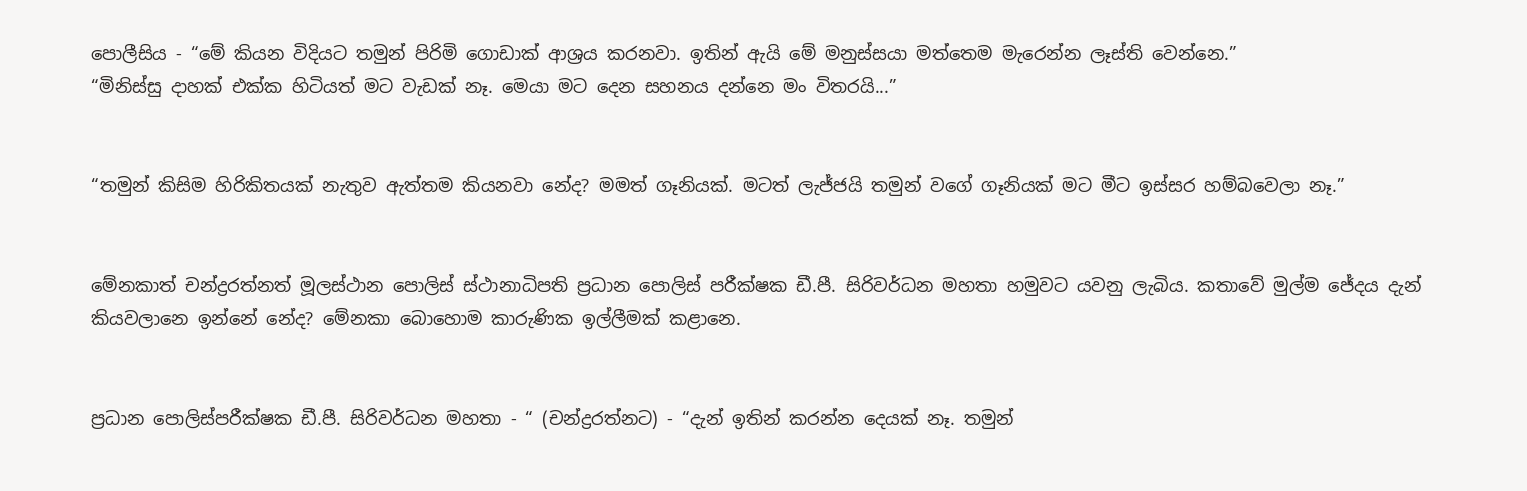පොලීසිය - “මේ කියන විදියට තමුන් පිරිමි ගොඩාක් ආශ්‍රය කරනවා. ඉතින් ඇයි මේ මනුස්සයා මත්තෙම මැරෙන්න ලෑස්ති වෙන්නෙ.”
“මිනිස්සු දාහක් එක්ක හිටියත් මට වැඩක් නෑ. මෙයා මට දෙන සහනය දන්නෙ මං විතරයි...”


“තමුන් කිසිම හිරිකිතයක් නැතුව ඇත්තම කියනවා නේද? මමත් ගෑනියක්. මටත් ලැජ්ජයි තමුන් වගේ ගෑනියක් මට මීට ඉස්සර හම්බවෙලා නෑ.”


මේනකාත් චන්ද්‍රරත්නත් මූලස්ථාන ‍පොලිස් ස්ථානාධිපති ප්‍රධාන ‍පොලිස් පරීක්ෂක ඩී.පී. සිරිවර්ධන මහතා හමුවට යවනු ලැබිය. කතාවේ මුල්ම ජේදය දැන් කියවලානෙ ඉන්නේ නේද? මේනකා බොහොම කාරුණික ඉල්ලීමක් කළානෙ.


ප්‍රධාන ‍පොලිස්පරීක්ෂක ඩී.පී. සිරිවර්ධන මහතා - “ (චන්ද්‍රරත්නට) - “දැන් ඉතින් කරන්න දෙයක් නෑ. තමුන්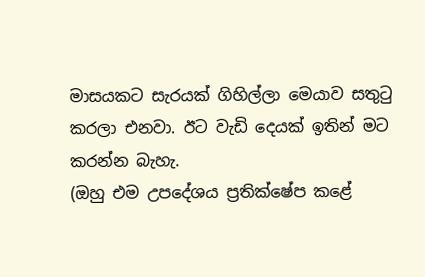මාසයකට සැරයක් ගිහිල්ලා මෙයාව සතුටු කරලා එනවා. ඊට වැඩි දෙයක් ඉතින් මට කරන්න බැහැ.
(ඔහු එම උපදේශය ප්‍රතික්ෂේප කළේ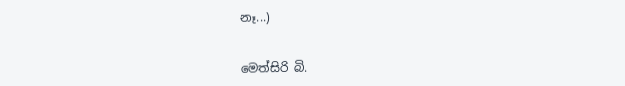නෑ...)


මෙත්සිරි බි.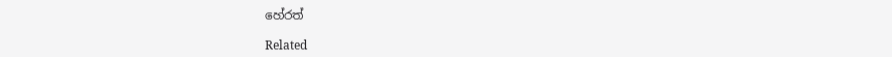හේරත්

Related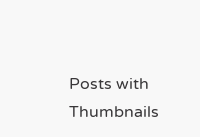Posts with Thumbnails